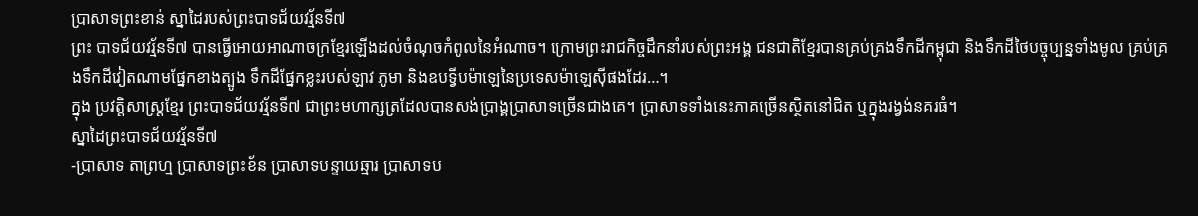ប្រាសាទព្រះខាន់ ស្នាដៃរបស់ព្រះបាទជ័យវរ្ម័នទី៧
ព្រះ បាទជ័យវរ្ម័នទី៧ បានធ្វើអោយអាណាចក្រខ្មែរឡើងដល់ចំណុចកំពូលនៃអំណាច។ ក្រោមព្រះរាជកិច្ចដឹកនាំរបស់ព្រះអង្គ ជនជាតិខ្មែរបានគ្រប់គ្រងទឹកដីកម្ពុជា និងទឹកដីថៃបច្ចុប្បន្នទាំងមូល គ្រប់គ្រងទឹកដីវៀតណាមផ្នែកខាងត្បូង ទឹកដីផ្នែកខ្លះរបស់ឡាវ ភូមា និងឧបទ្វីបម៉ាឡេនៃប្រទេសម៉ាឡេស៊ីផងដែរ…។
ក្នុង ប្រវត្តិសាស្ត្រខ្មែរ ព្រះបាទជ័យវរ្ម័នទី៧ ជាព្រះមហាក្សត្រដែលបានសង់ប្រាង្គប្រាសាទច្រើនជាងគេ។ ប្រាសាទទាំងនេះភាគច្រើនស្ថិតនៅជិត ឬក្នុងរង្វង់នគរធំ។
ស្នាដៃព្រះបាទជ័យវរ្ម័នទី៧
-ប្រាសាទ តាព្រហ្ម ប្រាសាទព្រះខ័ន ប្រាសាទបន្ទាយឆ្មារ ប្រាសាទប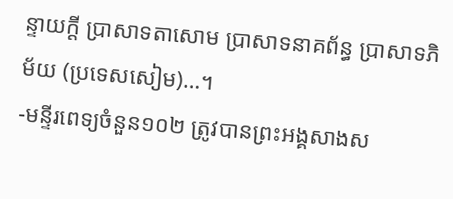ន្ទាយក្តី ប្រាសាទតាសោម ប្រាសាទនាគព័ន្ធ ប្រាសាទភិម័យ (ប្រទេសសៀម)…។
-មន្ទីរពេទ្យចំនួន១០២ ត្រូវបានព្រះអង្គសាងស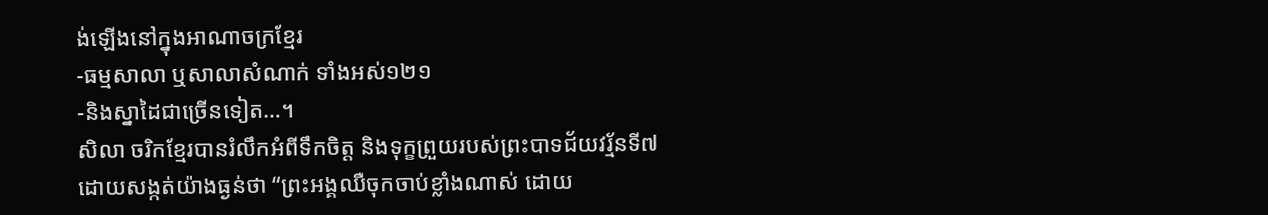ង់ឡើងនៅក្នុងអាណាចក្រខ្មែរ
-ធម្មសាលា ឬសាលាសំណាក់ ទាំងអស់១២១
-និងស្នាដៃជាច្រើនទៀត…។
សិលា ចរិកខ្មែរបានរំលឹកអំពីទឹកចិត្ត និងទុក្ខព្រួយរបស់ព្រះបាទជ័យវរ្ម័នទី៧ ដោយសង្កត់យ៉ាងធ្ងន់ថា “ព្រះអង្គឈឺចុកចាប់ខ្លាំងណាស់ ដោយ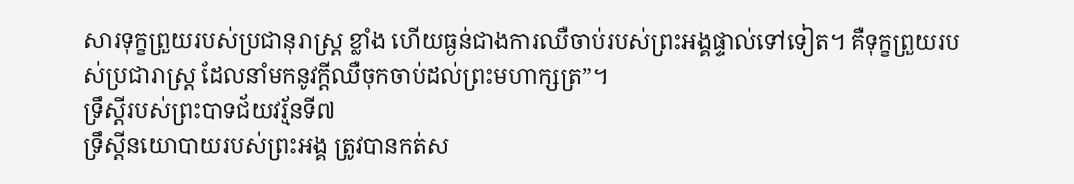សារទុក្ខព្រួយរបស់ប្រជានុរាស្ត្រ ខ្លាំង ហើយធ្ងន់ជាងការឈឺចាប់របស់ព្រះអង្គផ្ទាល់ទៅទៀត។ គឺទុក្ខព្រួយរបស់ប្រជារាស្ត្រ ដែលនាំមកនូវក្តីឈឺចុកចាប់ដល់ព្រះមហាក្សត្រ”។
ទ្រឹស្តីរបស់ព្រះបាទជ័យវរ្ម័នទី៧
ទ្រឹស្តីនយោបាយរបស់ព្រះអង្គ ត្រូវបានកត់ស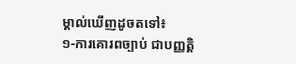ម្គាល់ឃើញដូចតទៅ៖
១-ការគោរពច្បាប់ ជាបញ្ញត្តិ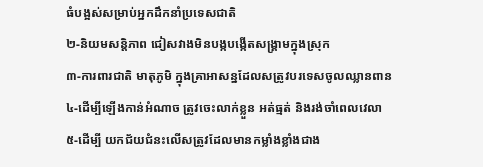ធំបង្អស់សម្រាប់អ្នកដឹកនាំប្រទេសជាតិ
២-និយមសន្តិភាព ជៀសវាងមិនបង្កបង្កើតសង្គ្រាមក្នុងស្រុក
៣-ការពារជាតិ មាតុភូមិ ក្នុងគ្រាអាសន្នដែលសត្រូវបរទេសចូលឈ្លានពាន
៤-ដើម្បីឡើងកាន់អំណាច ត្រូវចេះលាក់ខ្លួន អត់ធ្មត់ និងរង់ចាំពេលវេលា
៥-ដើម្បី យកជ័យជំនះលើសត្រូវដែលមានកម្លាំងខ្លាំងជាង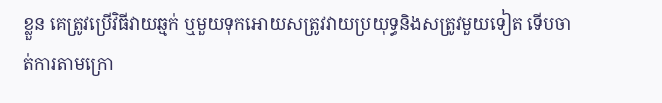ខ្លួន គេត្រូវប្រើវិធីវាយឆ្មក់ ឬមួយទុកអោយសត្រូវវាយប្រយុទ្ធនិងសត្រូវមួយទៀត ទើបចាត់ការតាមក្រោ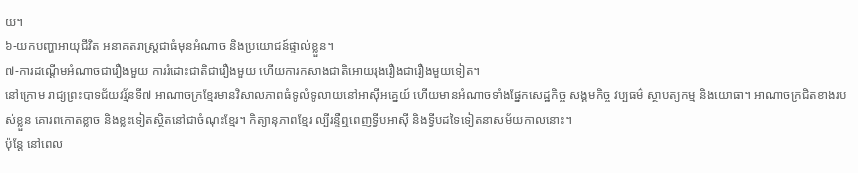យ។
៦-យកបញ្ហាអាយុជីវិត អនាគតរាស្ត្រជាធំមុនអំណាច និងប្រយោជន៍ផ្ទាល់ខ្លួន។
៧-ការដណ្តើមអំណាចជារឿងមួយ ការរំដោះជាតិជារឿងមួយ ហើយការកសាងជាតិអោយរុងរឿងជារឿងមួយទៀត។
នៅក្រោម រាជ្យព្រះបាទជ័យវរ្ម័នទី៧ អាណាចក្រខ្មែរមានវិសាលភាពធំទូលំទូលាយនៅអាស៊ីអគ្នេយ៍ ហើយមានអំណាចទាំងផ្នែកសេដ្ឋកិច្ច សង្គមកិច្ច វប្បធម៌ ស្ថាបត្យកម្ម និងយោធា។ អាណាចក្រជិតខាងរបស់ខ្លួន គោរពកោតខ្លាច និងខ្លះទៀតស្ថិតនៅជាចំណុះខ្មែរ។ កិត្យានុភាពខ្មែរ ល្បីរន្ទឺឮពេញទ្វីបអាស៊ី និងទ្វីបដទៃទៀតនាសម័យកាលនោះ។
ប៉ុន្តែ នៅពេល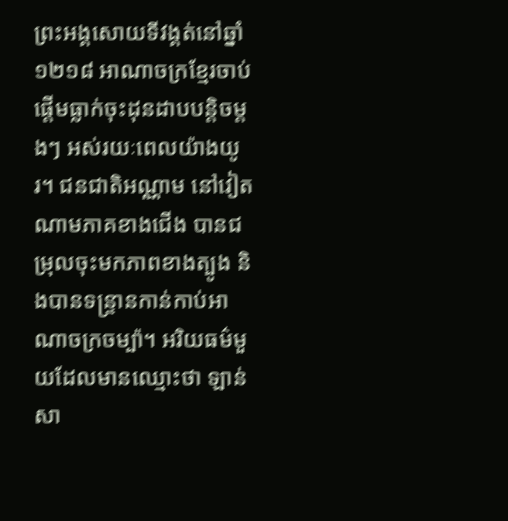ព្រះអង្គសោយទីវង្គត់នៅឆ្នាំ១២១៨ អាណាចក្រខ្មែរចាប់ផ្តើមធ្លាក់ចុះដុនដាបបន្តិចម្តងៗ អស់រយៈពេលយ៉ាងយូរ។ ជនជាតិអណ្ណាម នៅវៀតណាមភាគខាងជើង បានជម្រុលចុះមកភាពខាងត្បូង និងបានទន្ទ្រានកាន់កាប់អាណាចក្រចម្ប៉ា។ អរិយធម៌មួយដែលមានឈ្មោះថា ឡាន់ សា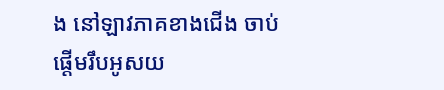ង នៅឡាវភាគខាងជើង ចាប់ផ្តើមរឹបអូសយ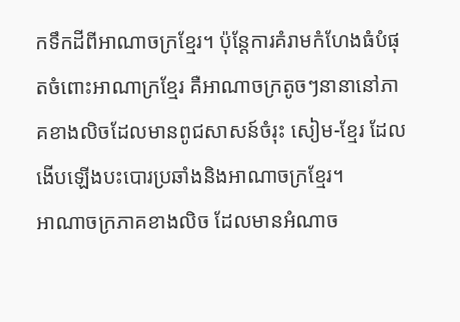កទឹកដីពីអាណាចក្រខ្មែរ។ ប៉ុន្តែការគំរាមកំហែងធំបំផុតចំពោះអាណាក្រខ្មែរ គឺអាណាចក្រតូចៗនានានៅភាគខាងលិចដែលមានពូជសាសន៍ចំរុះ សៀម-ខ្មែរ ដែលងើបឡើងបះបោរប្រឆាំងនិងអាណាចក្រខ្មែរ។
អាណាចក្រភាគខាងលិច ដែលមានអំណាច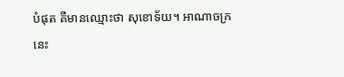បំផុត គឺមានឈ្មោះថា សុខោទ័យ។ អាណាចក្រនេះ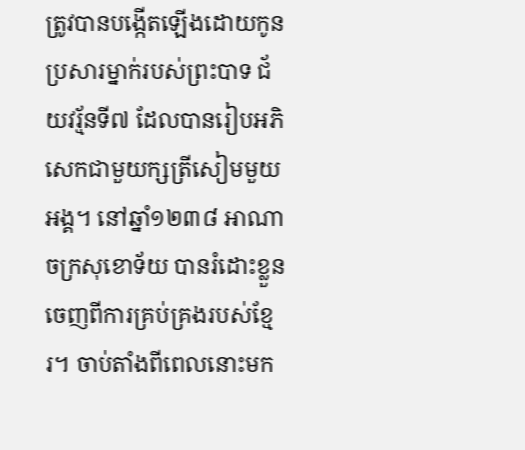ត្រូវបានបង្កើតឡើងដោយកូនប្រសារម្នាក់របស់ព្រះបាទ ជ័យវរ្ម័នទី៧ ដែលបានរៀបអភិសេកជាមួយក្សត្រីសៀមមួយអង្គ។ នៅឆ្នាំ១២៣៨ អាណាចក្រសុខោទ័យ បានរំដោះខ្លួនចេញពីការគ្រប់គ្រងរបស់ខ្មែរ។ ចាប់តាំងពីពេលនោះមក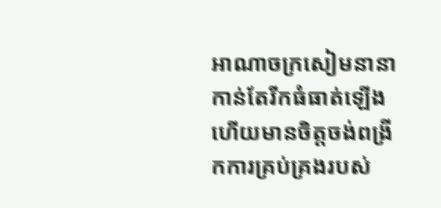អាណាចក្រសៀមនានាកាន់តែរីកធំធាត់ឡើង ហើយមានចិត្តចង់ពង្រីកការគ្រប់គ្រងរបស់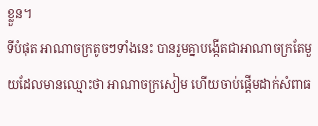ខ្លួន។
ទីបំផុត អាណាចក្រតូចៗទាំងនេះ បានរួមគ្នាបង្កើតជាអាណាចក្រតែមួយដែលមានឈ្មោះថា អាណាចក្រសៀម ហើយចាប់ផ្តើមដាក់សំពាធ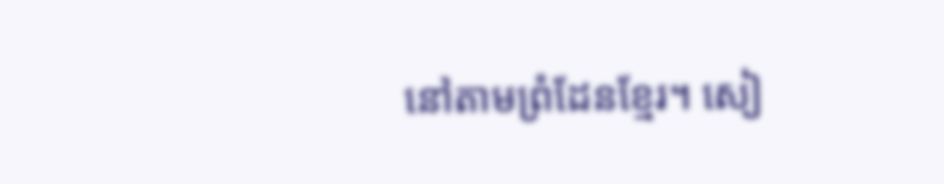នៅតាមព្រំដែនខ្មែរ។ សៀ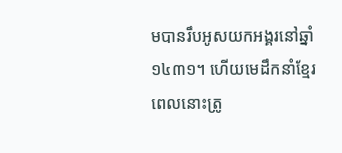មបានរឹបអូសយកអង្គរនៅឆ្នាំ ១៤៣១។ ហើយមេដឹកនាំខ្មែរពេលនោះត្រូ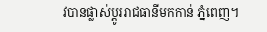វបានផ្លាស់ប្តូររាជធានីមកកាន់ ភ្នំពេញ។